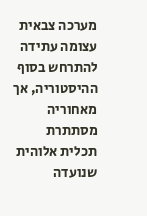מערכה צבאית עצומה עתידה להתרחש בסוף ההיסטוריה, אך מאחוריה מסתתרת תכלית אלוהית שנועדה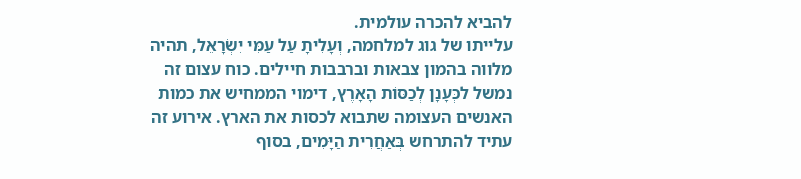להביא להכרה עולמית.
עלייתו של גוג למלחמה, וְעָלִיתָ עַל עַמִּי יִשְׂרָאֵל, תהיה מלווה בהמון צבאות וברבבות חיילים. כוח עצום זה נמשל לכְּעָנָן לְכַסּוֹת הָאָרֶץ, דימוי הממחיש את כמות האנשים העצומה שתבוא לכסות את הארץ. אירוע זה עתיד להתרחש בְּאַחֲרִית הַיָּמִים, בסוף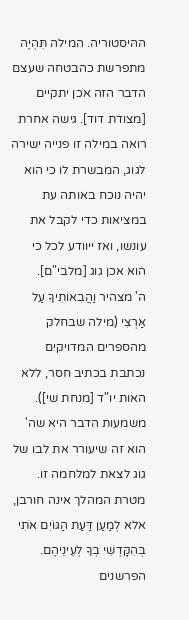ההיסטוריה. המילה תִּהְיֶה מתפרשת כהבטחה שעצם הדבר הזה אכן יתקיים [מצודת דוד]. גישה אחרת רואה במילה זו פנייה ישירה לגוג, המבשרת לו כי הוא יהיה נוכח באותה עת במציאות כדי לקבל את עונשו, ואז ייוודע לכל כי הוא אכן גוג [מלבי"ם].
ה' מצהיר וַהֲבִאוֹתִיךָ עַל אַרְצִי (מילה שבחלק מהספרים המדויקים נכתבת בכתיב חסר, ללא האות יו"ד [מנחת שי]). משמעות הדבר היא שה' הוא זה שיעורר את לבו של גוג לצאת למלחמה זו. מטרת המהלך אינה חורבן, אלא לְמַעַן דַּעַת הַגּוֹיִם אֹתִי בְּהִקָּדְשִׁי בְךָ לְעֵינֵיהֶם. הפרשנים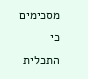מסכימים כי התכלית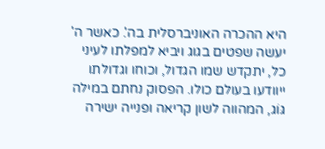היא ההכרה האוניברסלית בה'. כאשר ה' יעשה שפטים בגוג ויביא למפלתו לעיני כל, יתקדש שמו הגדול, וכוחו וגדולתו ייוודעו בעולם כולו. הפסוק נחתם במילה גּוֹג, המהווה לשון קריאה ופנייה ישירה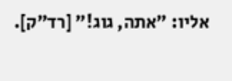אליו: "אתה, גוג!" [רד"ק].